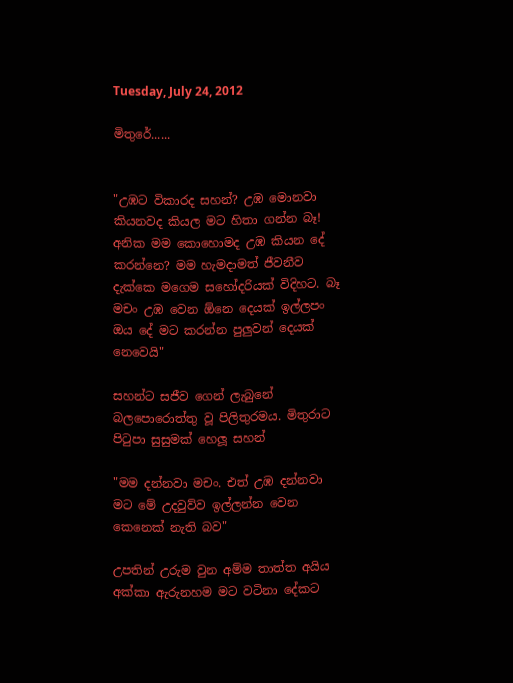Tuesday, July 24, 2012

මිතුරේ......


"උඹට විකාරද සහන්? උඹ මොනවා කියනවද කියල මට හිතා ගන්න බෑ! අනික මම කොහොමද උඹ කියන දේ කරන්නෙ? මම හැමදාමත් ජීවනීව දැක්කෙ මගෙම සහෝදරියක් විදිහට. බෑ මචං උඹ වෙන ඕනෙ දෙයක් ඉල්ලපං ඔය දේ මට කරන්න පුලුවන් දෙයක් නෙවෙයි"

සහන්ට සජීව ගෙන් ලැබුනේ බලපොරොත්තු වූ පිලිතුරමය. මිතුරාට පිටුපා සුසුමක් හෙලූ සහන්

"මම දන්නවා මචං. එත් උඹ දන්නවා මට මේ උදවුව්ව ඉල්ලන්න වෙන කෙනෙක් නැති බව"

උපතින් උරුම වුන අම්ම තාත්ත අයිය අක්කා ඇරුනහම මට වටිනා දේකට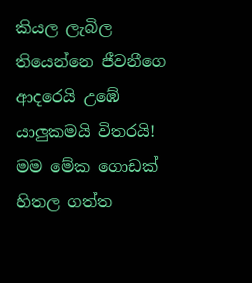කියල ලැබිල තියෙන්නෙ ජීවනීගෙ ආදරෙයි උඹේ යාලුකමයි විතරයි!
මම මේක ගොඩක් හිතල ගත්ත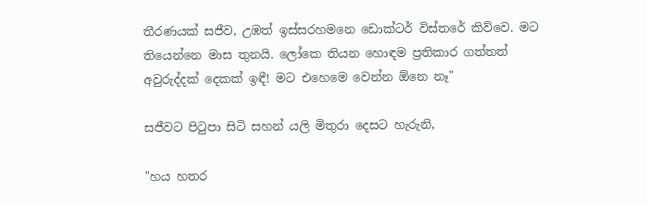තීරණයක් සජීව, උඹත් ඉස්සරහමනෙ ඩොක්ටර් විස්තරේ කිව්වෙ. මට තියෙන්නෙ මාස තුනයි. ලෝකෙ තියන හොඳම ප්‍රතිකාර ගත්තත් අවුරුද්දක් දෙකක් ඉඳී! මට එහෙමෙ වෙන්න ඕනෙ නෑ"

සජීවට පිටුපා සිටි සහන් යලි මිතුරා දෙසට හැරුනි,

"හය හතර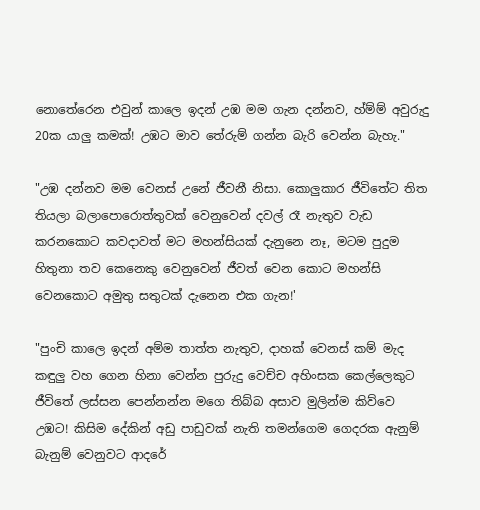නොතේරෙන එවුන් කාලෙ ඉදන් උඹ මම ගැන දන්නව, හ්ම්ම් අවුරුදු 20ක යාලු කමක්! උඹට මාව තේරුම් ගන්න බැරි වෙන්න බැහැ."

"උඹ දන්නව මම වෙනස් උනේ ජීවනී නිසා. කොලුකාර ජීවිතේට තිත තියලා බලාපොරොත්තුවක් වෙනුවෙන් දවල් රෑ නැතුව වැඩ කරනකොට කවදාවත් මට මහන්සියක් දැනුනෙ නෑ, මටම පුදුම හිතුනා තව කෙනෙකු වෙනුවෙන් ජීවත් වෙන කොට මහන්සි වෙනකොට අමුතු සතුටක් දැනෙන එක ගැන!'

"පුංචි කාලෙ ඉදන් අම්ම තාත්ත නැතුව, දාහක් වෙනස් කම් මැද කඳුලු වහ ගෙන හිනා වෙන්න පුරුදු වෙච්ච අහිංසක කෙල්ලෙකුට ජීවිතේ ලස්සන පෙන්නන්න මගෙ තිබ්බ අසාව මුලින්ම කිව්වෙ උඹට! කිසිම දේකින් අඩු පාඩුවක් නැති තමන්ගෙම ගෙදරක ඇනුම් බැනුම් වෙනුවට ආදරේ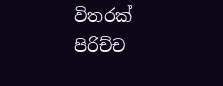විතරක් පිරිච්ච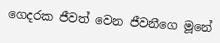ගෙදරක ජීවත් වෙන ජීවනීගෙ මූනේ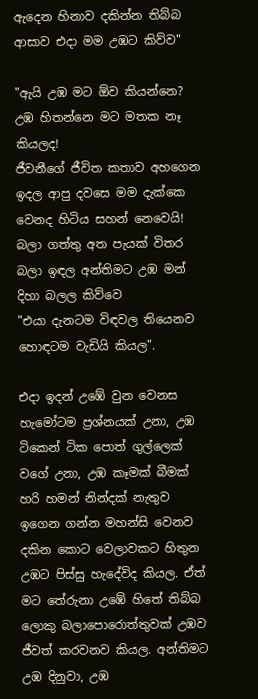ඇදෙන හිනාව දකින්න තිබ්බ ආසාව එදා මම උඹට කිව්ව"

"ඇයි උඹ මට ඕව කියන්නෙ? උඹ හිතන්නෙ මට මතක නෑ කියලද!
ජීවනීගේ ජීවිත කතාව අහගෙන ඉදල ආපු දවසෙ මම දැක්කෙ වෙනද හිටිය සහන් නෙවෙයි! බලා ගත්තු අත පැයක් විතර බලා ඉඳල අන්තිමට උඹ මන් දිහා බලල කිව්වෙ
"එයා දැනටම විඳවල තියෙනව හොඳටම වැඩියි කියල".

එදා ඉදන් උඹේ වුන වෙනස හැමෝටම ප්‍රශ්නයක් උනා, උඹ ටිකෙන් ටික පොත් ගුල්ලෙක් වගේ උනා, උඹ කෑමක් බීමක් හරි හමන් නින්දක් නැතුව ඉගෙන ගන්න මහන්සි වෙනව දකින කොට වෙලාවකට හිතුන උඹට පිස්සු හැදේවිද කියල. ඒත් මට තේරුනා උඹේ හිතේ තිබ්බ ලොකු බලාපොරොත්තුවක් උඹව ජීවත් කරවනව කියල. අන්තිමට උඹ දිනුවා, උඹ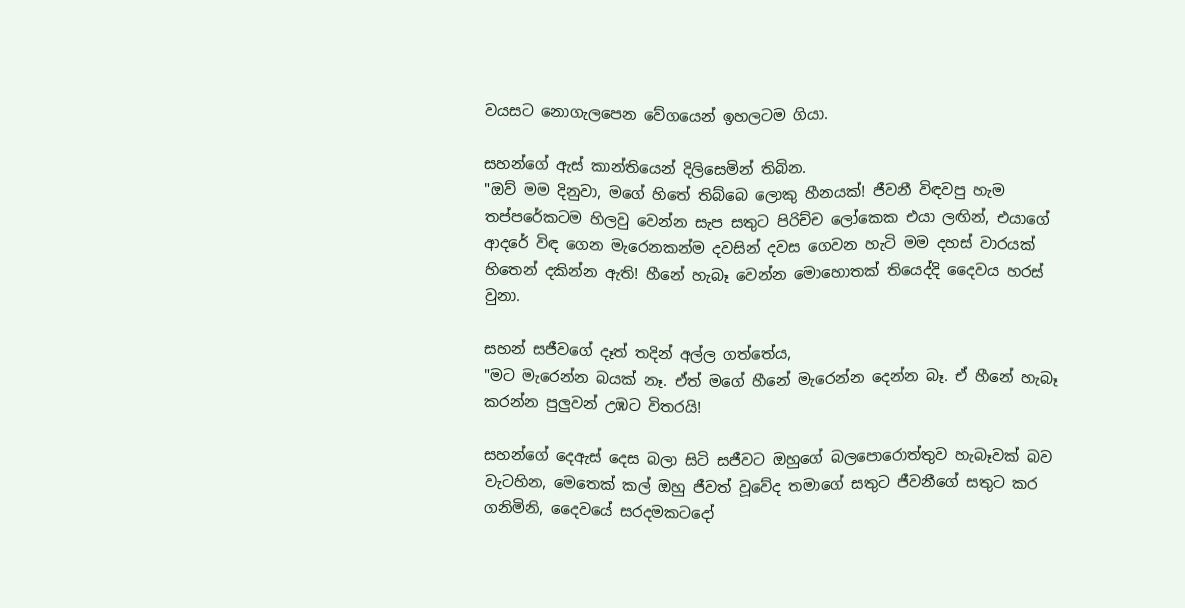වයසට නොගැලපෙන වේගයෙන් ඉහලටම ගියා.

සහන්ගේ ඇස් කාන්තියෙන් දිලිසෙමින් තිබින.
"ඔව් මම දිනුවා, මගේ හිතේ තිබ්බෙ ලොකු හීනයක්! ජීවනී විඳවපු හැම තප්පරේකටම හිලවු වෙන්න සැප සතුට පිරිච්ච ලෝකෙක එයා ලඟින්, එයාගේ ආදරේ විඳ ගෙන මැරෙනකන්ම දවසින් දවස ගෙවන හැටි මම දහස් වාරයක් හිතෙන් දකින්න ඇති! හීනේ හැබෑ වෙන්න මොහොතක් තියෙද්දි දෛවය හරස් වුනා.

සහන් සජීවගේ දෑත් තදින් අල්ල ගත්තේය,
"මට මැරෙන්න බයක් නෑ. ඒත් මගේ හීනේ මැරෙන්න දෙන්න බෑ. ඒ හීනේ හැබෑ කරන්න පුලුවන් උඹට විතරයි!

සහන්ගේ දෙඇස් දෙස බලා සිටි සජීවට ඔහුගේ බලපොරොත්තුව හැබෑවක් බව වැටහින, මෙතෙක් කල් ඔහු ජීවත් වූවේද තමාගේ සතුට ජීවනීගේ සතුට කර ගනිමිනි, දෛවයේ සරදමකටදෝ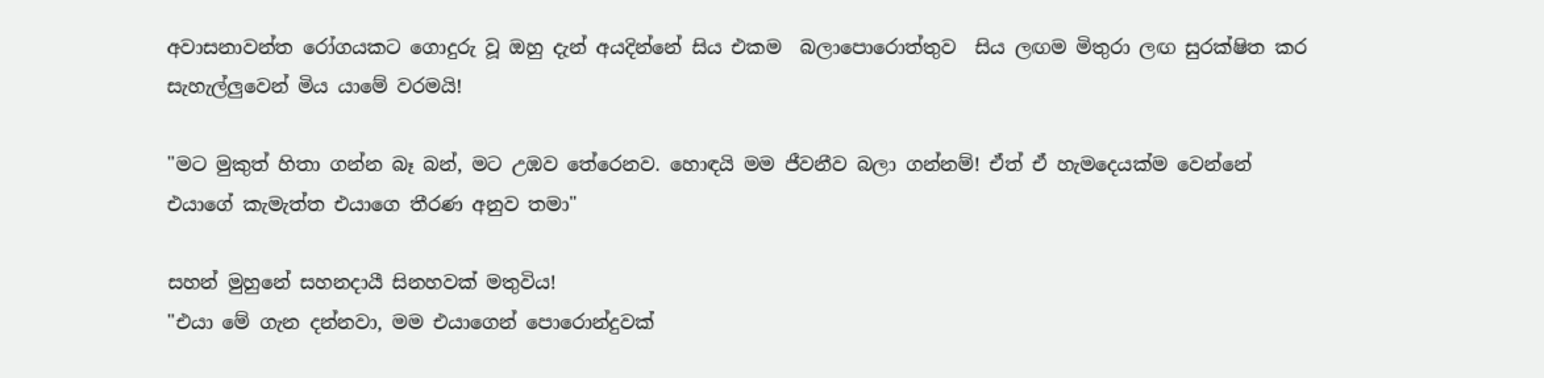අවාසනාවන්ත රෝගයකට ගොදුරු වූ ඔහු දැන් අයදින්නේ සිය එකම  බලාපොරොත්තුව  සිය ලඟම මිතුරා ලඟ සුරක්ෂිත කර සැහැල්ලුවෙන් මිය යාමේ වරමයි!

"මට මුකුත් හිතා ගන්න බෑ බන්, මට උඹව තේරෙනව. හොඳයි මම ජීවනීව බලා ගන්නම්! ඒත් ඒ හැමදෙයක්ම වෙන්නේ එයාගේ කැමැත්ත එයාගෙ තීරණ අනුව තමා"

සහන් මුහුනේ සහනදායී සිනහවක් මතුවිය!
"එයා මේ ගැන දන්නවා, මම එයාගෙන් පොරොන්දුවක්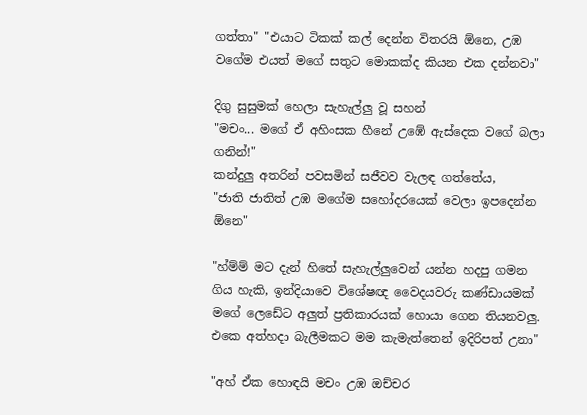ගත්තා" "එයාට ටිකක් කල් දෙන්න විතරයි ඕනෙ, උඹ වගේම එයත් මගේ සතුට මොකක්ද කියන එක දන්නවා"

දිගු සුසුමක් හෙලා සැහැල්ලු වූ සහන්
"මචං... මගේ ඒ අහිංසක හීනේ උඹේ ඇස්දෙක වගේ බලා ගනින්!"
කන්දුලු අතරින් පවසමින් සජීවව වැලඳ ගත්තේය,
"ජාති ජාතිත් උඹ මගේම සහෝදරයෙක් වෙලා ඉපදෙන්න ඕනෙ"

"හ්ම්ම් මට දැන් හිතේ සැහැල්ලුවෙන් යන්න හදපු ගමන ගිය හැකි, ඉන්දියාවෙ විශේෂඥ වෛද‍යවරු කණ්ඩායමක් මගේ ලෙඩේට අලුත් ප්‍රතිකාරයක් හොයා ගෙන තියනවලු. එකෙ අත්හදා බැලීමකට මම කැමැත්තෙන් ඉදිරිපත් උනා"

"අහ් ඒක හොඳයි මචං උඹ ඔච්චර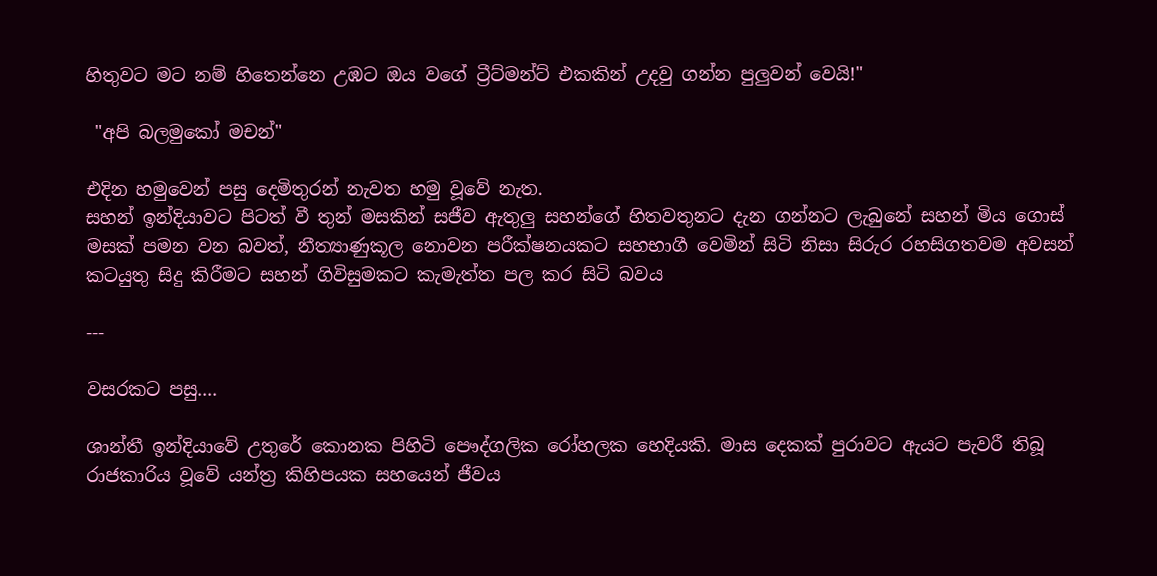හිතුවට මට නම් හිතෙන්නෙ උඹට ඔය වගේ ට්‍රීට්මන්ට් එකකින් උදවු ගන්න පුලුවන් වෙයි!"

 "අපි බලමුකෝ මචන්"

එදින හමුවෙන් පසු දෙමිතුරන් නැවත හමු වූවේ නැත.
සහන් ඉන්දියාවට පිටත් වී තුන් මසකින් සජීව ඇතුලු සහන්ගේ හිතවතුනට දැන ගන්නට ලැබුනේ සහන් මිය ගොස් මසක් පමන වන බවත්, නීත්‍යාණුකූල නොවන පරීක්ෂනයකට සහභාගී වෙමින් සිටි නිසා සිරුර රහසිගතවම අවසන් කටයුතු සිදු කිරීමට සහන් ගිවිසුමකට කැමැත්ත පල කර සිටි බවය

---

වසරකට පසු....

ශාන්තී ඉන්දියාවේ උතුරේ කොනක පිහිටි පෞද්ගලික රෝහලක හෙදියකි. මාස දෙකක් පුරාවට ඇයට පැවරී තිබූ රාජකාරිය වූවේ යන්ත්‍ර කිහිපයක සහයෙන් ජීවය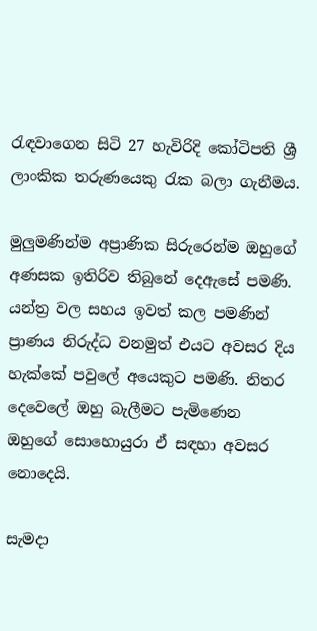රැඳවාගෙන සිටි 27 හැවිරිදි කෝටිපති ශ්‍රී ලාංකික තරුණයෙකු රැක බලා ගැනීමය.

මුලුමණින්ම අප්‍රාණික සිරුරෙන්ම ඔහුගේ අණසක ඉතිරිව තිබුනේ දෙඇසේ පමණි. යන්ත්‍ර වල සහය ඉවත් කල පමණින් ප්‍රාණය නිරුද්ධ වනමුත් එයට අවසර දිය හැක්කේ පවුලේ අයෙකුට පමණි. නිතර දෙවෙලේ ඔහු බැලීමට පැමිණෙන ඔහුගේ සොහොයුරා ඒ සඳහා අවසර නොදෙයි.

සැමදා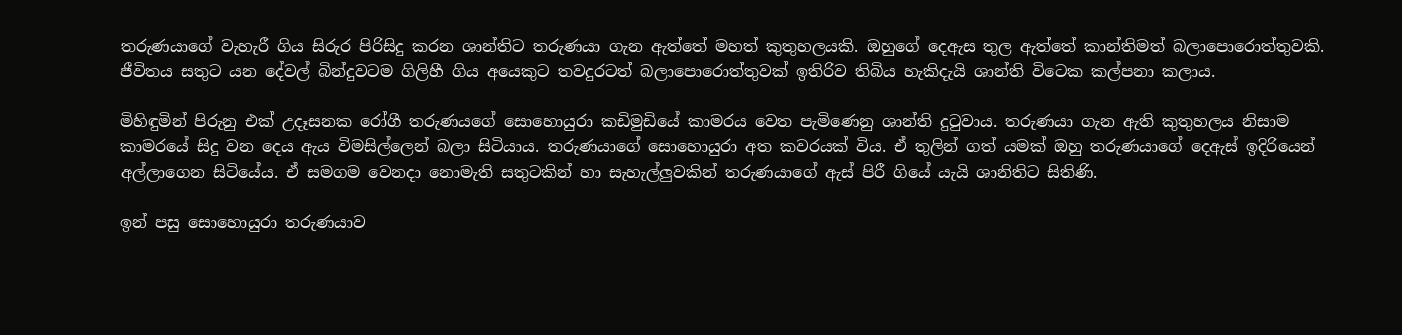තරුණයාගේ වැහැරී ගිය සිරුර පිරිසිදු කරන ශාන්තිට තරුණයා ගැන ඇත්තේ මහත් කුතුහලයකි. ඔහුගේ දෙඇස තුල ඇත්තේ කාන්තිමත් බලාපොරොත්තුවකි. ජීවිතය සතුට යන දේවල් බින්දුවටම ගිලිහී ගිය අයෙකුට තවදුරටත් බලාපොරොත්තුවක් ඉතිරිව තිබිය හැකිදැයි ශාන්ති විටෙක කල්පනා කලාය.

මිහිඳුමින් පිරුනු එක් උදෑසනක රෝගී තරුණයගේ සොහොයුරා කඩිමුඩියේ කාමරය වෙත පැමිණෙනු ශාන්ති දුටුවාය. තරුණයා ගැන ඇති කුතුහලය නිසාම කාමරයේ සිදු වන දෙය ඇය විමසිල්ලෙන් බලා සිටියාය. තරුණයාගේ සොහොයුරා අත කවරයක් විය. ඒ තුලින් ගත් යමක් ඔහු තරුණයාගේ දෙඇස් ඉදිරියෙන් අල්ලාගෙන සිටියේය. ඒ සමගම වෙනදා නොමැති සතුටකින් හා සැහැල්ලුවකින් තරුණයාගේ ඇස් පිරී ගියේ යැයි ශානිතිට සිතිණි.

ඉන් පසු සොහොයුරා තරුණයාව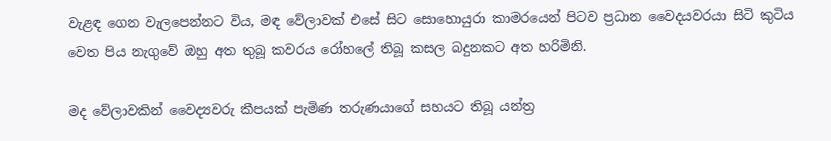වැළඳ ගෙන වැලපෙන්නට විය, මඳ වේලාවක් එසේ සිට සොහොයුරා කාමරයෙන් පිටව ප්‍රධාන වෛද‍යවරයා සිටි කුටිය වෙත පිය නැගුවේ ඔහු අත තුබූ කවරය රෝහලේ තිබූ කසල බදුනකට අත හරිමිනි.

මද වේලාවකින් වෛද්‍යවරු කීපයක් පැමිණ තරුණයාගේ සහයට තිබූ යන්ත්‍ර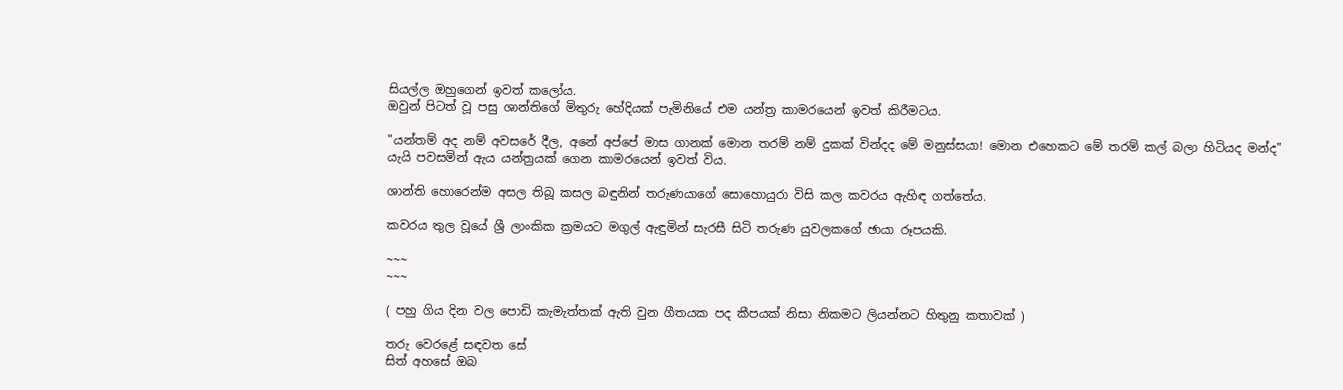සියල්ල ඔහුගෙන් ඉවත් කලෝය.
ඔවුන් පිටත් වූ පසු ශාන්තිගේ මිතුරු හේදියක් පැමිනියේ එම යන්ත්‍ර කාමරයෙන් ඉවත් කිරීමටය.

"යන්තම් අද නම් අවසරේ දීල, අනේ අප්පේ මාස ගානක් මොන තරම් නම් දුකක් වින්දද මේ මනුස්සයා! මොන එහෙකට මේ තරම් කල් බලා හිටියද මන්ද"
යැයි පවසමින් ඇය යන්ත්‍රයක් ගෙන කාමරයෙන් ඉවත් විය.

ශාන්ති හොරෙන්ම අසල තිබූ කසල බඳුනින් තරුණයාගේ සොහොයුරා විසි කල කවරය ඇහිඳ ගත්තේය.

කවරය තුල වූයේ ශ්‍රී ලාංකික ක්‍රමයට මගුල් ඇඳුමින් සැරසී සිටි තරුණ යුවලකගේ ඡායා රූපයකි.

~~~
~~~

( පහු ගිය දින වල පොඩි කැමැත්තක් ඇති වුන ගීතයක පද කීපයක් නිසා නිකමට ලියන්නට හිතුනු කතාවක් )

තරු වෙරළේ සඳවත සේ
සිත් අහසේ ඔබ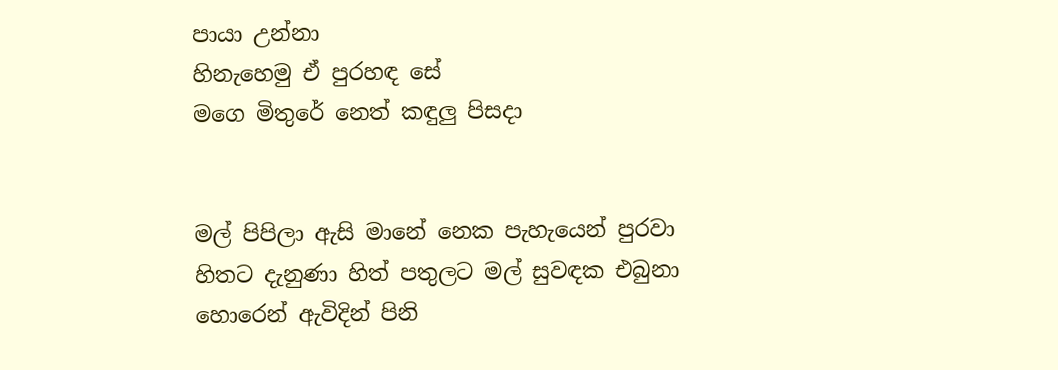පායා උන්නා
හිනැහෙමු ඒ පුරහඳ සේ
මගෙ මිතුරේ නෙත් කඳුලු පිසදා


මල් පිපිලා ඇසි මානේ නෙක පැහැයෙන් පුරවා
හිතට දැනුණා හිත් පතුලට මල් සුවඳක එබුනා
හොරෙන් ඇවිදින් පිනි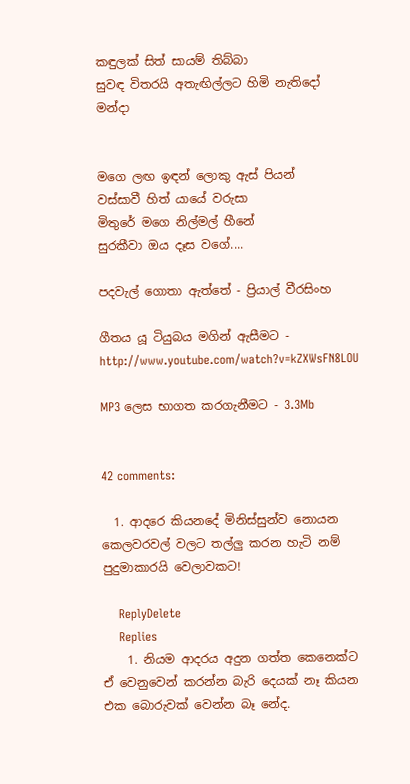කඳුලක් සිත් සායම් තිබ්බා
සුවඳ විතරයි අතැඟිල්ලට හිමි නැතිදෝ මන්දා


මගෙ ලඟ ඉඳන් ලොකු ඇස් පියන්
වස්සාවී හිත් යායේ වරුසා
මිතුරේ මගෙ නිල්මල් හීනේ
සුරකීවා ඔය දෑස වගේ....

පදවැල් ගොතා ඇත්තේ - ප්‍රියාල් වීරසිංහ

ගීතය යූ ටියුබය මගින් ඇසීමට - http://www.youtube.com/watch?v=kZXWsFN8LOU

MP3 ලෙස භාගත කරගැනීමට - 3.3Mb


42 comments:

  1. ආදරෙ කියනදේ මිනිස්සුන්ව නොයන කෙලවරවල් වලට තල්ලු කරන හැටි නම් පුදුමාකාරයි වෙලාවකට!

    ReplyDelete
    Replies
    1. නියම ආදරය අදුන ගත්ත කෙනෙක්ට ඒ වෙනුවෙන් කරන්න බැරි දෙයක් නෑ කියන එක බොරුවක් වෙන්න බෑ නේද.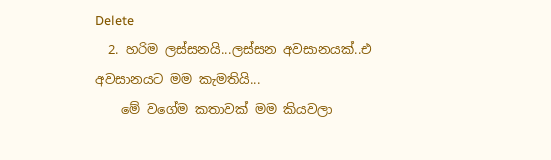Delete
  2. හරිම ලස්සනයි...ලස්සන අවසානයක්..එ අවසානයට මම කැමතියි...
    මේ වගේම කතාවක් මම කියවලා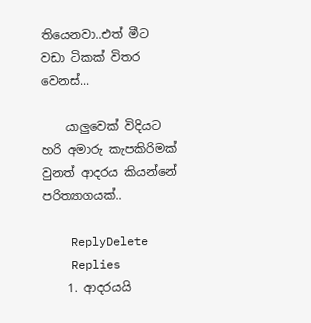තියෙනවා..එත් මීට වඩා ටිකක් විතර වෙනස්...

    යාලුවෙක් විදියට හරි අමාරු කැපකිරිමක් වුනත් ආදරය කියන්නේ පරිත්‍යාගයක්..

    ReplyDelete
    Replies
    1. ආදරයයි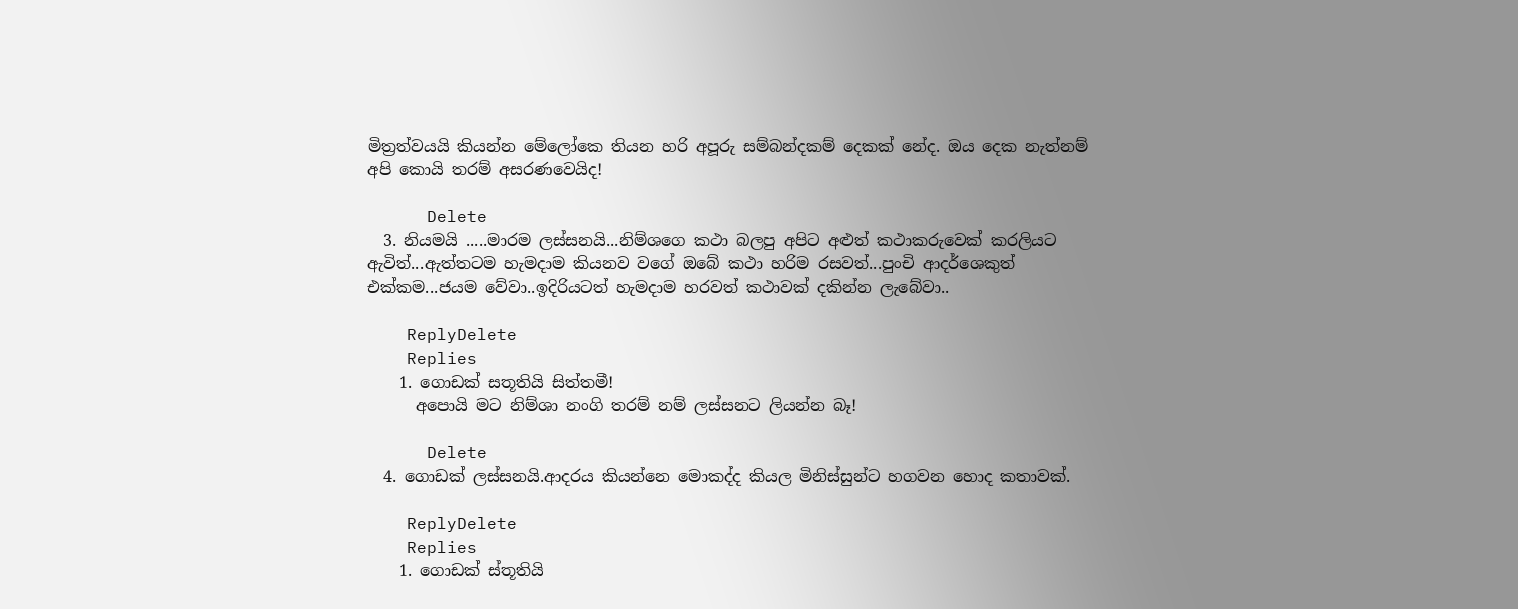මිත්‍රත්වයයි කියන්න මේලෝකෙ තියන හරි අපූරු සම්බන්දකම් දෙකක් නේද. ඔය දෙක නැත්නම් අපි කොයි තරම් අසරණවෙයිද!

      Delete
  3. නියමයි .....මාරම ලස්සනයි...නිම්ශගෙ කථා බලපු අපිට අළුත් කථාකරුවෙක් කරලියට ඇවිත්...ඇත්තටම හැමදාම කියනව වගේ ඔබේ කථා හරිම රසවත්...පුංචි ආදර්ශෙකුත් එක්කම...ජයම වේවා..ඉදිරියටත් හැමදාම හරවත් කථාවක් දකින්න ලැබේවා..

    ReplyDelete
    Replies
    1. ගොඩක් සතූතියි සිත්තමී!
      අපොයි මට නිම්ශා නංගි තරම් නම් ලස්සනට ලියන්න බෑ!

      Delete
  4. ගොඩක් ලස්සනයි.ආදරය කියන්නෙ මොකද්ද කියල මිනිස්සුන්ට හගවන හොද කතාවක්.

    ReplyDelete
    Replies
    1. ගොඩක් ස්තූතියි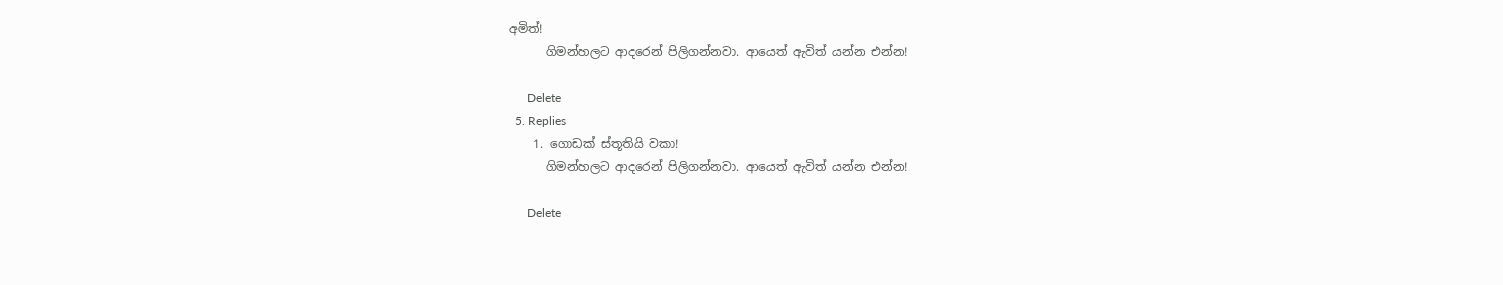අමිත්!
      ගිමන්හලට ආදරෙන් පිලිගන්නවා. ආයෙත් ඇවිත් යන්න එන්න!

      Delete
  5. Replies
    1. ගොඩක් ස්තූතියි වකා!
      ගිමන්හලට ආදරෙන් පිලිගන්නවා. ආයෙත් ඇවිත් යන්න එන්න!

      Delete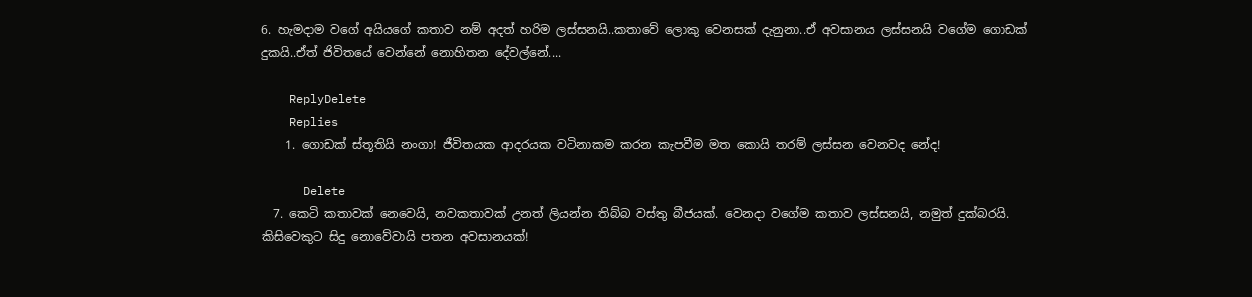6. හැමදාම වගේ අයියගේ කතාව නම් අදත් හරිම ලස්සනයි..කතාවේ ලොකු වෙනසක් දැනුනා..ඒ අවසානය ලස්සනයි වගේම ගොඩක් දුකයි..ඒත් ජිවිතයේ වෙන්නේ නොහිතන දේවල්නේ....

    ReplyDelete
    Replies
    1. ගොඩක් ස්තූතියි නංගා! ජීවිතයක ආදරයක වටිනාකම කරන කැපවීම මත කොයි තරම් ලස්සන වෙනවද නේද!

      Delete
  7. කෙටි කතාවක් නෙවෙයි, නවකතාවක් උනත් ලියන්න තිබ්බ වස්තු බීජයක්. වෙනදා වගේම කතාව ලස්සනයි, නමුත් දුක්බරයි. කිසිවෙකුට සිදු නොවේවායි පතන අවසානයක්!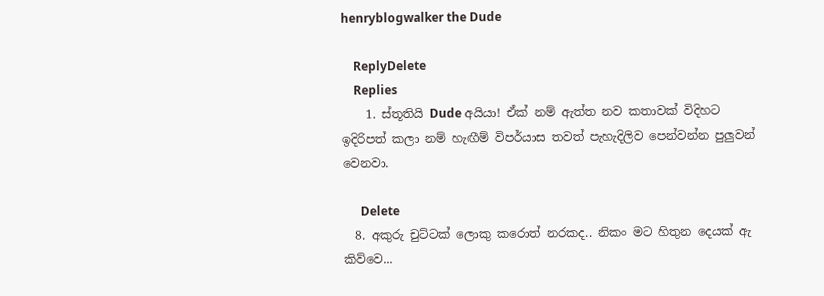henryblogwalker the Dude

    ReplyDelete
    Replies
    1. ස්තූතියි Dude අයියා! ඒක් නම් ඇත්ත නව කතාවක් විදිහට ඉදිරිපත් කලා නම් හැඟීම් විපර්යාස තවත් පැහැදිලිව පෙන්වන්න පුලුවන් වෙනවා.

      Delete
  8. අකුරු චුට්ටක් ලොකු කරොත් නරකද.. නිකං මට හිතුන දෙයක් ඇ කිව්වෙ...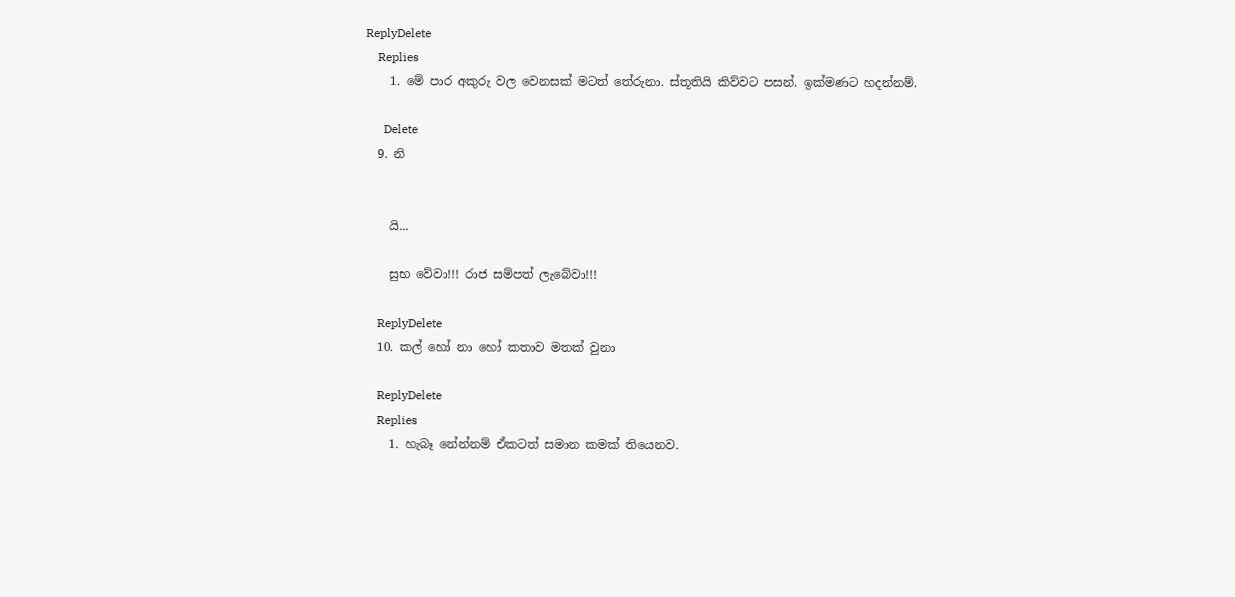ReplyDelete
    Replies
    1. මේ පාර අකුරු වල වෙනසක් මටත් තේරුනා. ස්තූතියි කිව්වට පසන්. ඉක්මණට හදන්නම්.

      Delete
  9. නි


    යි...

    සුභ වේවා!!! රාජ සම්පත් ලැබේවා!!!

    ReplyDelete
  10. කල් හෝ නා හෝ කතාව මතක් වුනා

    ReplyDelete
    Replies
    1. හැබෑ නේන්නම් ඒකටත් සමාන කමක් තියෙනව.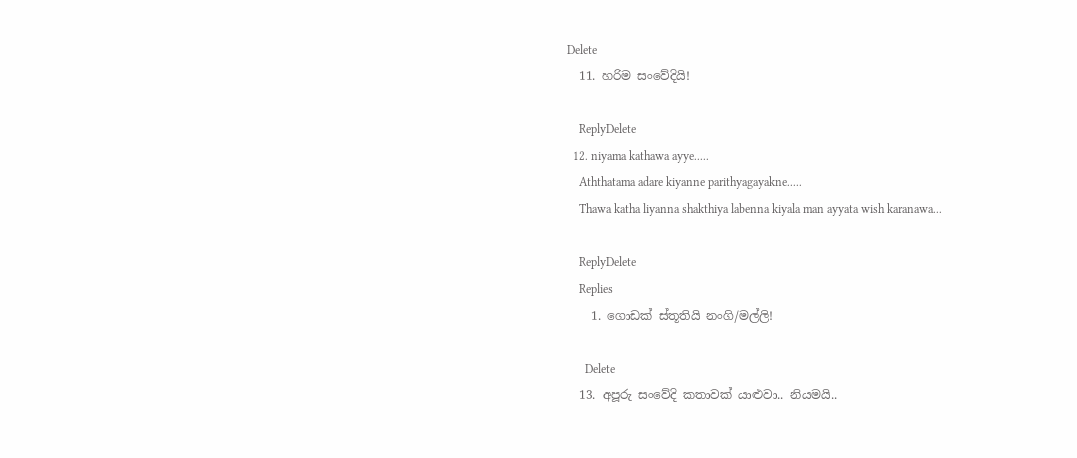Delete
  11. හරිම සංවේදියි!

    ReplyDelete
  12. niyama kathawa ayye.....
    Aththatama adare kiyanne parithyagayakne.....
    Thawa katha liyanna shakthiya labenna kiyala man ayyata wish karanawa...

    ReplyDelete
    Replies
    1. ගොඩක් ස්තූතියි නංගි/මල්ලි!

      Delete
  13. අපූරු සංවේදි කතාවක් යාළුවා.. නියමයි..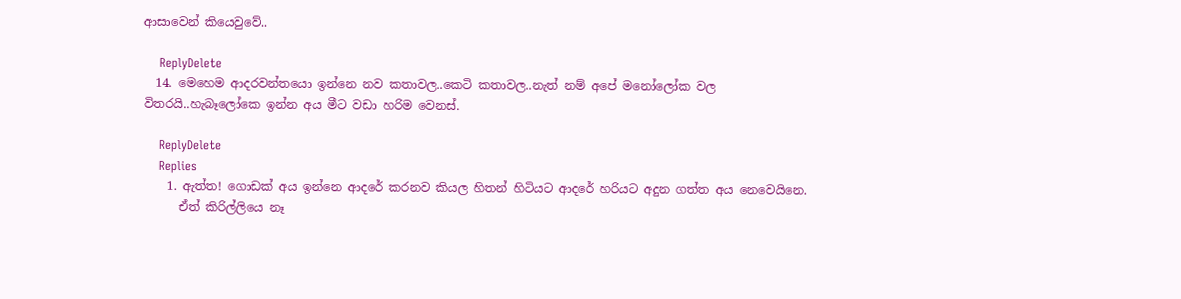ආසාවෙන් කියෙවුවේ..

    ReplyDelete
  14. මෙහෙම ආදරවන්තයො ඉන්නෙ නව කතාවල..කෙටි කතාවල..නැත් නම් අපේ මනෝලෝක වල විතරයි..හැබෑලෝකෙ ඉන්න අය මීට වඩා හරිම වෙනස්.

    ReplyDelete
    Replies
    1. ඇත්ත! ගොඩක් අය ඉන්නෙ ආදරේ කරනව කියල හිතන් හිටියට ආදරේ හරියට අදුන ගත්ත අය නෙවෙයිනෙ.
      ඒත් කිරිල්ලියෙ නෑ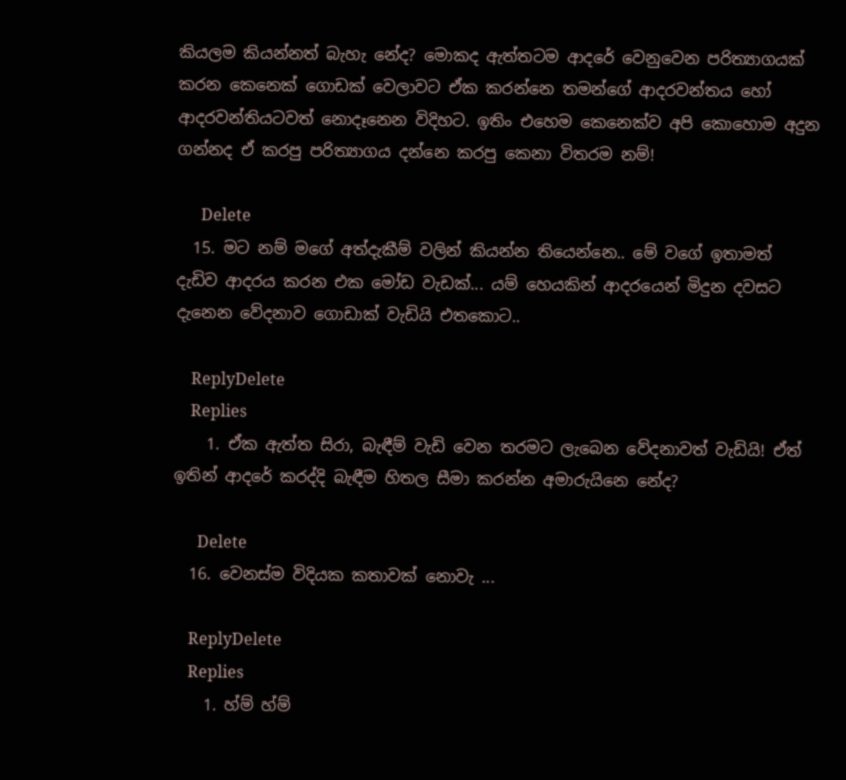කියලම කියන්නත් බැහැ නේද? මොකද ඇත්තටම ආදරේ වෙනුවෙන පරිත්‍යාගයක් කරන කෙනෙක් ගොඩක් වෙලාවට ඒක කරන්නෙ තමන්ගේ ආදරවන්තය හෝ ආදරවන්තියටවත් නොදෑනෙන විදිහට. ඉතිං එහෙම කෙනෙක්ව අපි කොහොම අදුන ගන්නද ඒ කරපු පරිත්‍යාගය දන්නෙ කරපු කෙනා විතරම නම්!

      Delete
  15. මට නම් මගේ අත්දැකීම් වලින් කියන්න තියෙන්නෙ.. මේ වගේ ඉතාමත් දැඩිව ආදරය කරන එක මෝඩ වැඩක්... යම් හෙයකින් ආදරයෙන් මිදුන දවසට දැනෙන වේදනාව ගොඩාක් වැඩියි එතකොට..

    ReplyDelete
    Replies
    1. ඒක ඇත්ත සිරා, බැඳීම් වැඩි වෙන තරමට ලැබෙන වේදනාවත් වැඩියි! ඒත් ඉතින් ආදරේ කරද්දි බැඳීම හිතල සීමා කරන්න අමාරුයිනෙ නේද?

      Delete
  16. වෙනස්ම විදියක කතාවක් නොවැ ...

    ReplyDelete
    Replies
    1. හ්ම් හ්ම්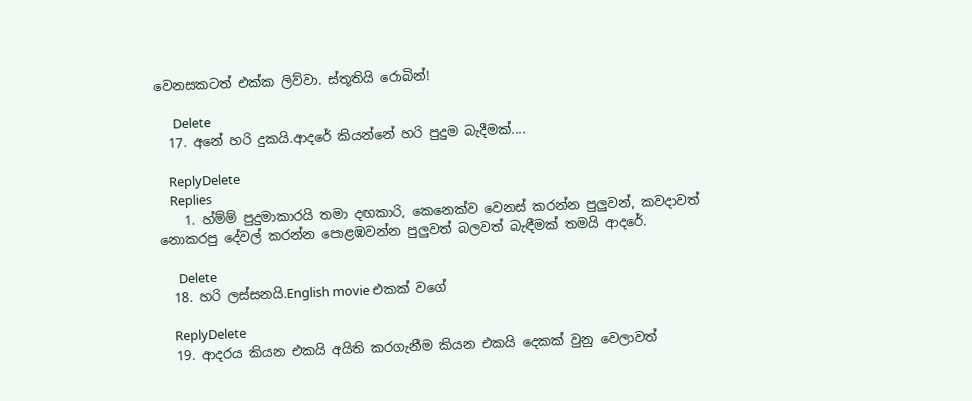වෙනසකටත් එක්ක ලිව්වා. ස්තූතියි රොබින්!

      Delete
  17. අනේ හරි දුකයි.ආදරේ කියන්නේ හරි පුදුම බැදීමක්....

    ReplyDelete
    Replies
    1. හ්ම්ම් පුදුමාකාරයි තමා දඟකාරි, කෙනෙක්ව වෙනස් කරන්න පුලුවන්, කවදාවත් නොකරපු දේවල් කරන්න පොළඹවන්න පුලුවත් බලවත් බැඳීමක් තමයි ආදරේ.

      Delete
  18. හරි ලස්සනයි.English movie එකක් වගේ

    ReplyDelete
  19. ආදරය කියන එකයි අයිති කරගැනීම කියන එකයි දෙකක් වුනු වෙලාවත්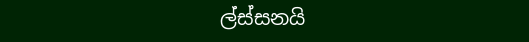ල්ස්සනයි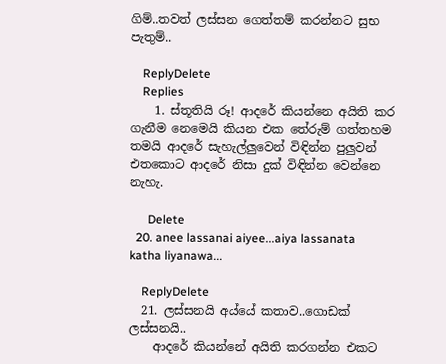ගිම්..තවත් ලස්සන ගෙත්තම් කරන්නට සුභ පැතුම්..

    ReplyDelete
    Replies
    1. ස්තූතියි රූ! ආදරේ කියන්නෙ අයිති කර ගැනීම නෙමෙයි කියන එක තේරුම් ගත්තහම තමයි ආදරේ සැහැල්ලුවෙන් විඳින්න පුලුවන් එතකොට ආදරේ නිසා දුක් විඳින්න වෙන්නෙ නැහැ.

      Delete
  20. anee lassanai aiyee...aiya lassanata katha liyanawa...

    ReplyDelete
  21. ලස්සනයි අය්යේ කතාව..ගොඩක් ලස්සනයි..
    ආදරේ කියන්නේ අයිති කරගන්න එකට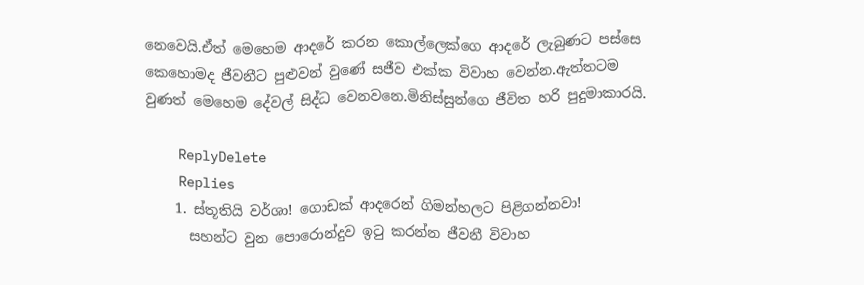නෙවෙයි.ඒත් මෙහෙම ආදරේ කරන කොල්ලෙක්ගෙ ආදරේ ලැබුණට පස්සෙ කෙහොමද ජීවනීට පුළුවන් වුණේ සජීව එක්ක විවාහ වෙන්න.ඇත්තටම වුණත් මෙහෙම දේවල් සිද්ධ වෙනවනෙ.මිනිස්සුන්ගෙ ජීවිත හරි පුදුමාකාරයි.

    ReplyDelete
    Replies
    1. ස්තූතියි වර්ශා! ගොඩක් ආදරෙන් ගිමන්හලට පිළිගන්නවා!
      සහන්ට වුන පොරොන්දුව ඉටු කරන්න ජීවනී විවාහ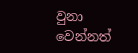වුනා වෙන්නත්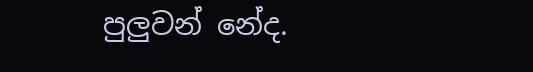පුලුවන් නේද.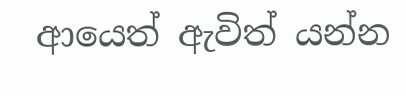ආයෙත් ඇවිත් යන්න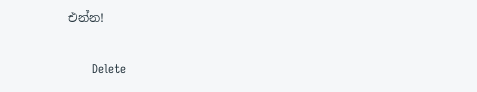එන්න!

      Delete